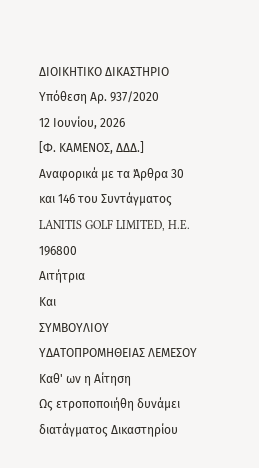ΔΙΟΙΚΗΤΙΚΟ ΔΙΚΑΣΤΗΡΙΟ
Υπόθεση Αρ. 937/2020
12 Ιουνίου, 2026
[Φ. ΚΑΜΕΝΟΣ, ΔΔΔ.]
Αναφορικά με τα Άρθρα 30 και 146 του Συντάγματος
LANITIS GOLF LIMITED, H.E. 196800
Αιτήτρια
Και
ΣΥΜΒΟΥΛΙΟΥ ΥΔΑΤΟΠΡΟΜΗΘΕΙΑΣ ΛΕΜΕΣΟΥ
Καθ' ων η Αίτηση
Ως ετροποποιήθη δυνάμει διατάγματος Δικαστηρίου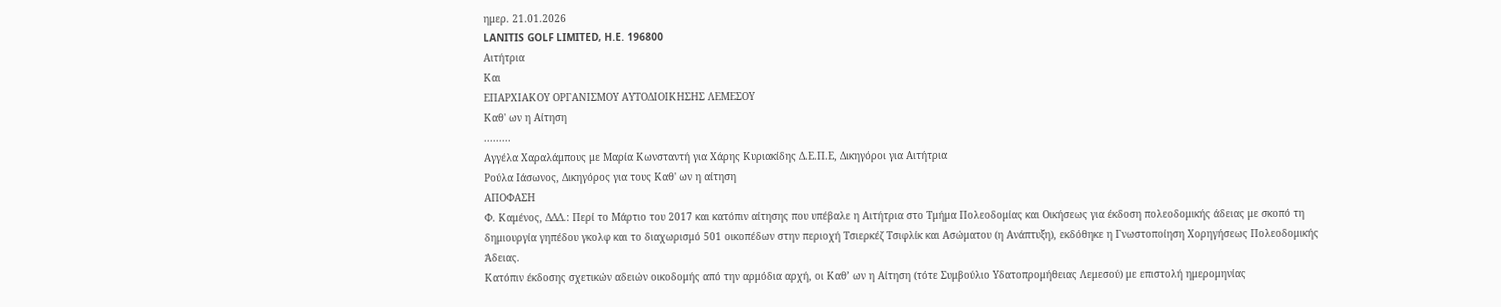ημερ. 21.01.2026
LANITIS GOLF LIMITED, H.E. 196800
Αιτήτρια
Και
ΕΠΑΡΧΙΑΚΟΥ ΟΡΓΑΝΙΣΜΟΥ ΑΥΤΟΔΙΟΙΚΗΣΗΣ ΛΕΜΕΣΟΥ
Καθ' ων η Αίτηση
.........
Αγγέλα Χαραλάμπους με Μαρία Κωνσταντή για Χάρης Κυριακίδης Δ.Ε.Π.Ε, Δικηγόροι για Αιτήτρια
Ρούλα Ιάσωνος, Δικηγόρος για τους Καθ' ων η αίτηση
ΑΠΟΦΑΣΗ
Φ. Καμένος, ΔΔΔ.: Περί το Μάρτιο του 2017 και κατόπιν αίτησης που υπέβαλε η Αιτήτρια στο Τμήμα Πολεοδομίας και Οικήσεως για έκδοση πολεοδομικής άδειας με σκοπό τη δημιουργία γηπέδου γκολφ και το διαχωρισμό 501 οικοπέδων στην περιοχή Τσιερκέζ Τσιφλίκ και Ασώματου (η Ανάπτυξη), εκδόθηκε η Γνωστοποίηση Χορηγήσεως Πολεοδομικής Άδειας.
Κατόπιν έκδοσης σχετικών αδειών οικοδομής από την αρμόδια αρχή, οι Καθ’ ων η Αίτηση (τότε Συμβούλιο Υδατοπρομήθειας Λεμεσού) με επιστολή ημερομηνίας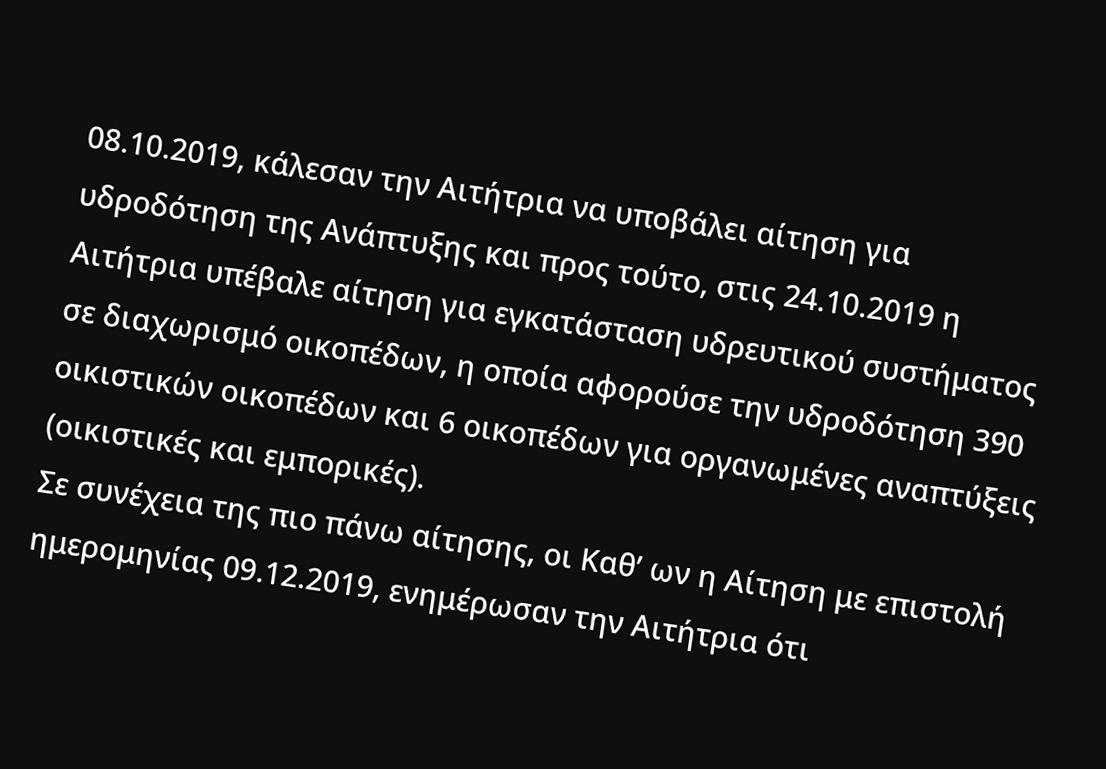08.10.2019, κάλεσαν την Αιτήτρια να υποβάλει αίτηση για υδροδότηση της Ανάπτυξης και προς τούτο, στις 24.10.2019 η Αιτήτρια υπέβαλε αίτηση για εγκατάσταση υδρευτικού συστήματος σε διαχωρισμό οικοπέδων, η οποία αφορούσε την υδροδότηση 390 οικιστικών οικοπέδων και 6 οικοπέδων για οργανωμένες αναπτύξεις (οικιστικές και εμπορικές).
Σε συνέχεια της πιο πάνω αίτησης, οι Καθ’ ων η Αίτηση με επιστολή ημερομηνίας 09.12.2019, ενημέρωσαν την Αιτήτρια ότι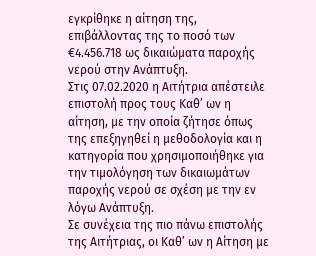εγκρίθηκε η αίτηση της, επιβάλλοντας της το ποσό των €4.456.718 ως δικαιώματα παροχής νερού στην Ανάπτυξη.
Στις 07.02.2020 η Αιτήτρια απέστειλε επιστολή προς τους Καθ’ ων η αίτηση, με την οποία ζήτησε όπως της επεξηγηθεί η μεθοδολογία και η κατηγορία που χρησιμοποιήθηκε για την τιμολόγηση των δικαιωμάτων παροχής νερού σε σχέση με την εν λόγω Ανάπτυξη.
Σε συνέχεια της πιο πάνω επιστολής της Αιτήτριας, οι Καθ’ ων η Αίτηση με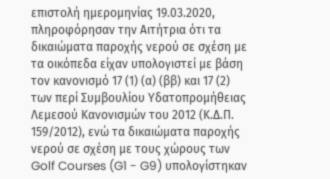επιστολή ημερομηνίας 19.03.2020, πληροφόρησαν την Αιτήτρια ότι τα δικαιώματα παροχής νερού σε σχέση με τα οικόπεδα είχαν υπολογιστεί με βάση τον κανονισμό 17 (1) (α) (ββ) και 17 (2) των περί Συμβουλίου Υδατοπρομήθειας Λεμεσού Κανονισμών του 2012 (Κ.Δ.Π. 159/2012), ενώ τα δικαιώματα παροχής νερού σε σχέση με τους χώρους των Golf Courses (G1 - G9) υπολογίστηκαν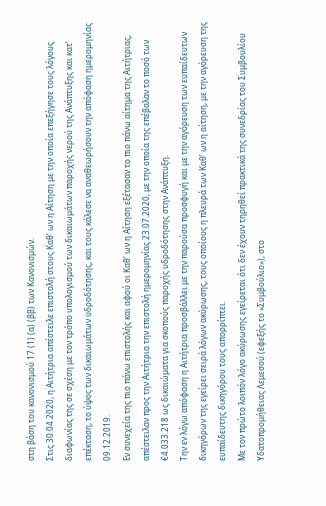στη βάση του κανονισμού 17 (1) (α) (ββ) των Κανονισμών.
Στις 30.04.2020, η Αιτήτρια απέστειλε επιστολή στους Καθ’ ων η Αίτηση με την οποία επεξήγησε τους λόγους διαφωνίας της σε σχέση με τον τρόπο υπολογισμού των δικαιωμάτων παροχής νερού της Ανάπτυξης και κατ’ επέκταση, το ύψος των δικαιωμάτων υδροδότησης, και τους κάλεσε να αναθεωρήσουν την απόφαση ημερομηνίας 09.12.2019.
Εν συνεχεία της πιο πάνω επιστολής και αφού οι Καθ’ ων η Αίτηση εξέτασαν το πιο πάνω αίτημα της Αιτήτριας, απέστειλαν προς την Αιτήτρια την επιστολή ημερομηνίας 23.07.2020, με την οποία της επέβαλαν το ποσό των €4.033.218 ως δικαιώματα για σκοπούς παροχής υδροδότησης στην Ανάπτυξη.
Την εν λόγω απόφαση η Αιτήτρια προσβάλλει με την παρούσα προσφυγή και με την αγόρευση των ευπαίδευτων δικηγόρων της εγείρει σειρά λόγων ακύρωσης, τους οποίους η πλευρά των Καθ’ ων η αίτηση, με την αγόρευση της ευπαίδευτης δικηγόρου τους απορρίπτει.
Με τον πρώτο λοιπόν λόγο ακύρωσης εγείρεται ότι δεν έχουν τηρηθεί πρακτικά της συνεδρίας του Συμβουλίου Υδατοπρομήθειας Λεμεσού (εφεξής το «Συμβούλιο»), στο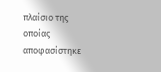πλαίσιο της οποίας αποφασίστηκε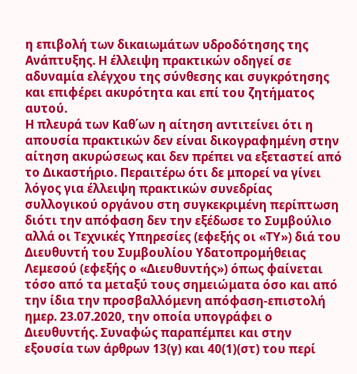η επιβολή των δικαιωμάτων υδροδότησης της Ανάπτυξης. Η έλλειψη πρακτικών οδηγεί σε αδυναμία ελέγχου της σύνθεσης και συγκρότησης και επιφέρει ακυρότητα και επί του ζητήματος αυτού.
Η πλευρά των Καθ΄ων η αίτηση αντιτείνει ότι η απουσία πρακτικών δεν είναι δικογραφημένη στην αίτηση ακυρώσεως και δεν πρέπει να εξεταστεί από το Δικαστήριο. Περαιτέρω ότι δε μπορεί να γίνει λόγος για έλλειψη πρακτικών συνεδρίας συλλογικού οργάνου στη συγκεκριμένη περίπτωση διότι την απόφαση δεν την εξέδωσε το Συμβούλιο αλλά οι Τεχνικές Υπηρεσίες (εφεξής οι «ΤΥ») διά του Διευθυντή του Συμβουλίου Υδατοπρομήθειας Λεμεσού (εφεξής ο «Διευθυντής») όπως φαίνεται τόσο από τα μεταξύ τους σημειώματα όσο και από την ίδια την προσβαλλόμενη απόφαση-επιστολή ημερ. 23.07.2020, την οποία υπογράφει ο Διευθυντής. Συναφώς παραπέμπει και στην εξουσία των άρθρων 13(γ) και 40(1)(στ) του περί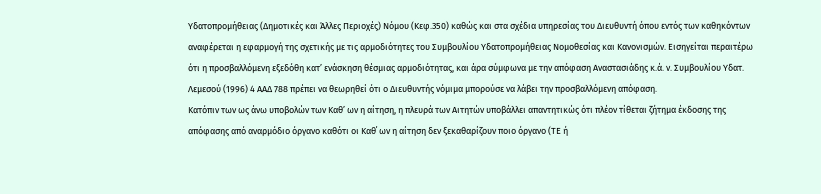Υδατοπρομήθειας (Δημοτικές και Άλλες Περιοχές) Νόμου (Κεφ.350) καθώς και στα σχέδια υπηρεσίας του Διευθυντή όπου εντός των καθηκόντων αναφέρεται η εφαρμογή της σχετικής με τις αρμοδιότητες του Συμβουλίου Υδατοπρομήθειας Νομοθεσίας και Κανονισμών. Εισηγείται περαιτέρω ότι η προσβαλλόμενη εξεδόθη κατ’ ενάσκηση θέσμιας αρμοδιότητας, και άρα σύμφωνα με την απόφαση Αναστασιάδης κ.ά. ν. Συμβουλίου Υδατ. Λεμεσού (1996) 4 ΑΑΔ 788 πρέπει να θεωρηθεί ότι ο Διευθυντής νόμιμα μπορούσε να λάβει την προσβαλλόμενη απόφαση.
Κατόπιν των ως άνω υποβολών των Καθ’ ων η αίτηση, η πλευρά των Αιτητών υποβάλλει απαντητικώς ότι πλέον τίθεται ζήτημα έκδοσης της απόφασης από αναρμόδιο όργανο καθότι οι Καθ΄ ων η αίτηση δεν ξεκαθαρίζουν ποιο όργανο (ΤΕ ή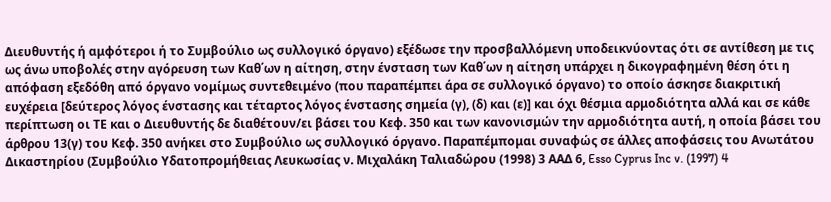Διευθυντής ή αμφότεροι ή το Συμβούλιο ως συλλογικό όργανο) εξέδωσε την προσβαλλόμενη υποδεικνύοντας ότι σε αντίθεση με τις ως άνω υποβολές στην αγόρευση των Καθ΄ων η αίτηση, στην ένσταση των Καθ΄ων η αίτηση υπάρχει η δικογραφημένη θέση ότι η απόφαση εξεδόθη από όργανο νομίμως συντεθειμένο (που παραπέμπει άρα σε συλλογικό όργανο) το οποίο άσκησε διακριτική ευχέρεια [δεύτερος λόγος ένστασης και τέταρτος λόγος ένστασης σημεία (γ), (δ) και (ε)] και όχι θέσμια αρμοδιότητα αλλά και σε κάθε περίπτωση οι ΤΕ και ο Διευθυντής δε διαθέτουν/ει βάσει του Κεφ. 350 και των κανονισμών την αρμοδιότητα αυτή, η οποία βάσει του άρθρου 13(γ) του Κεφ. 350 ανήκει στο Συμβούλιο ως συλλογικό όργανο. Παραπέμπομαι συναφώς σε άλλες αποφάσεις του Ανωτάτου Δικαστηρίου (Συμβούλιο Yδατοπρομήθειας Λευκωσίας ν. Mιχαλάκη Tαλιαδώρου (1998) 3 ΑΑΔ 6, Esso Cyprus Inc v. (1997) 4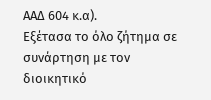ΑΑΔ 604 κ.α).
Εξέτασα το όλο ζήτημα σε συνάρτηση με τον διοικητικό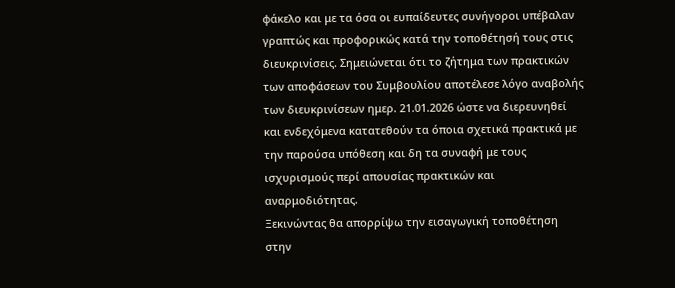φάκελο και με τα όσα οι ευπαίδευτες συνήγοροι υπέβαλαν γραπτώς και προφορικώς κατά την τοποθέτησή τους στις διευκρινίσεις. Σημειώνεται ότι το ζήτημα των πρακτικών των αποφάσεων του Συμβουλίου αποτέλεσε λόγο αναβολής των διευκρινίσεων ημερ. 21.01.2026 ώστε να διερευνηθεί και ενδεχόμενα κατατεθούν τα όποια σχετικά πρακτικά με την παρούσα υπόθεση και δη τα συναφή με τους ισχυρισμούς περί απουσίας πρακτικών και αναρμοδιότητας.
Ξεκινώντας θα απορρίψω την εισαγωγική τοποθέτηση στην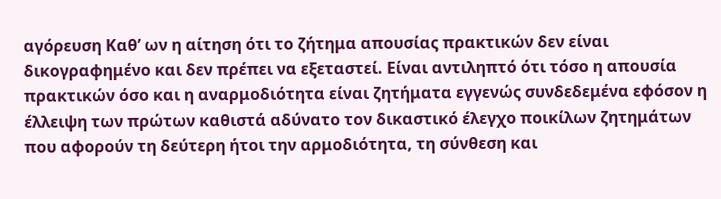αγόρευση Καθ’ ων η αίτηση ότι το ζήτημα απουσίας πρακτικών δεν είναι δικογραφημένο και δεν πρέπει να εξεταστεί. Είναι αντιληπτό ότι τόσο η απουσία πρακτικών όσο και η αναρμοδιότητα είναι ζητήματα εγγενώς συνδεδεμένα εφόσον η έλλειψη των πρώτων καθιστά αδύνατο τον δικαστικό έλεγχο ποικίλων ζητημάτων που αφορούν τη δεύτερη ήτοι την αρμοδιότητα, τη σύνθεση και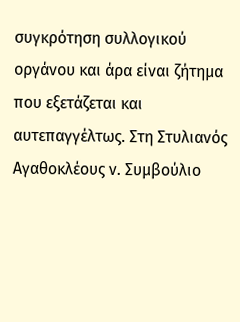συγκρότηση συλλογικού οργάνου και άρα είναι ζήτημα που εξετάζεται και αυτεπαγγέλτως. Στη Στυλιανός Αγαθοκλέους ν. Συμβούλιο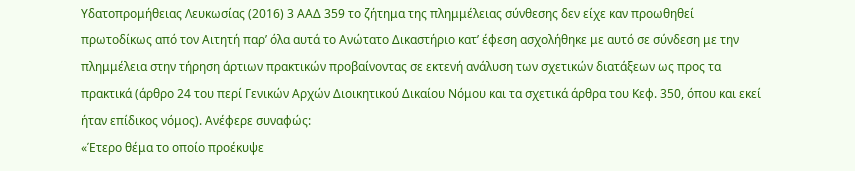Υδατοπρομήθειας Λευκωσίας (2016) 3 ΑΑΔ 359 το ζήτημα της πλημμέλειας σύνθεσης δεν είχε καν προωθηθεί πρωτοδίκως από τον Αιτητή παρ’ όλα αυτά το Ανώτατο Δικαστήριο κατ’ έφεση ασχολήθηκε με αυτό σε σύνδεση με την πλημμέλεια στην τήρηση άρτιων πρακτικών προβαίνοντας σε εκτενή ανάλυση των σχετικών διατάξεων ως προς τα πρακτικά (άρθρο 24 του περί Γενικών Αρχών Διοικητικού Δικαίου Νόμου και τα σχετικά άρθρα του Κεφ. 350, όπου και εκεί ήταν επίδικος νόμος). Ανέφερε συναφώς:
«Έτερο θέμα το οποίο προέκυψε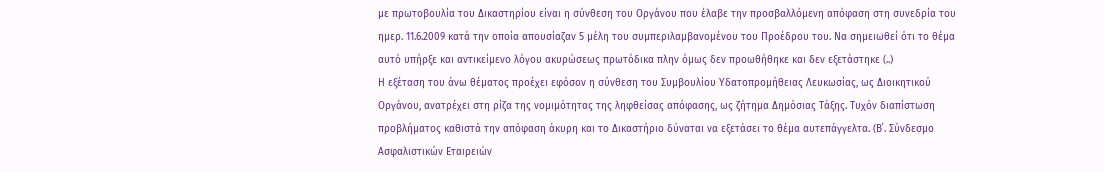με πρωτοβουλία του Δικαστηρίου είναι η σύνθεση του Οργάνου που έλαβε την προσβαλλόμενη απόφαση στη συνεδρία του ημερ. 11.6.2009 κατά την οποία απουσίαζαν 5 μέλη του συμπεριλαμβανομένου του Προέδρου του. Να σημειωθεί ότι το θέμα αυτό υπήρξε και αντικείμενο λόγου ακυρώσεως πρωτόδικα πλην όμως δεν προωθήθηκε και δεν εξετάστηκε (..)
Η εξέταση του άνω θέματος προέχει εφόσον η σύνθεση του Συμβουλίου Υδατοπρομήθειας Λευκωσίας, ως Διοικητικού Οργάνου, ανατρέχει στη ρίζα της νομιμότητας της ληφθείσας απόφασης, ως ζήτημα Δημόσιας Τάξης. Τυχόν διαπίστωση προβλήματος καθιστά την απόφαση άκυρη και το Δικαστήριο δύναται να εξετάσει το θέμα αυτεπάγγελτα. (Β΄. Σύνδεσμο Ασφαλιστικών Εταιρειών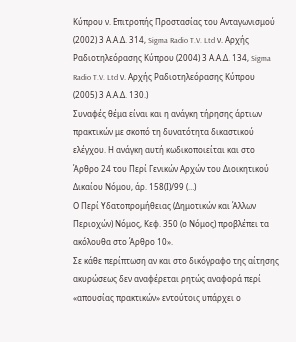Κύπρου ν. Επιτροπής Προστασίας του Ανταγωνισμού (2002) 3 Α.Α.Δ. 314, Sigma Radio T.V. Ltd ν. Αρχής Ραδιοτηλεόρασης Κύπρου (2004) 3 Α.Α.Δ. 134, Sigma Radio T.V. Ltd ν. Αρχής Ραδιοτηλεόρασης Κύπρου (2005) 3 Α.Α.Δ. 130.)
Συναφές θέμα είναι και η ανάγκη τήρησης άρτιων πρακτικών με σκοπό τη δυνατότητα δικαστικού ελέγχου. Η ανάγκη αυτή κωδικοποιείται και στο Άρθρο 24 του Περί Γενικών Αρχών του Διοικητικού Δικαίου Νόμου, άρ. 158(Ι)/99 (…)
Ο Περί Υδατοπρομήθειας (Δημοτικών και Άλλων Περιοχών) Νόμος, Κεφ. 350 (ο Νόμος) προβλέπει τα ακόλουθα στο Άρθρο 10».
Σε κάθε περίπτωση αν και στο δικόγραφο της αίτησης ακυρώσεως δεν αναφέρεται ρητώς αναφορά περί «απουσίας πρακτικών» εντούτοις υπάρχει ο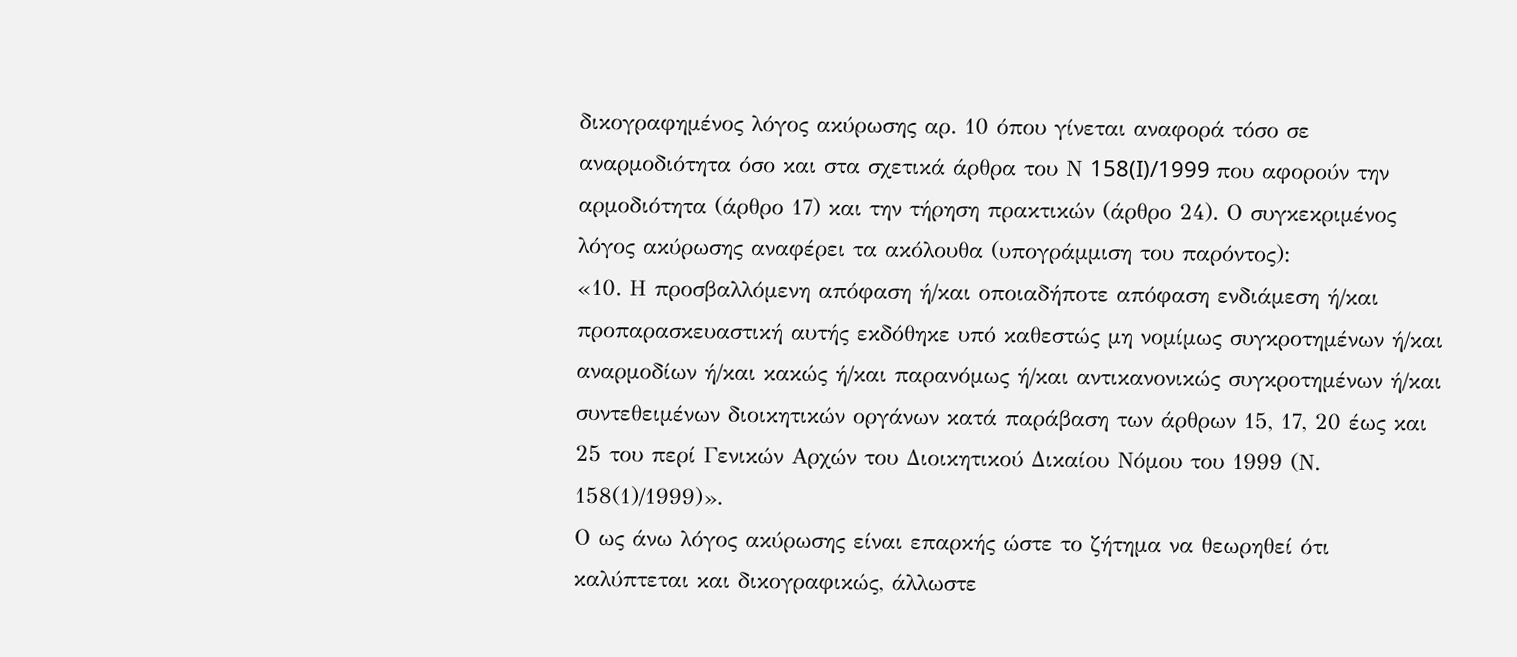δικογραφημένος λόγος ακύρωσης αρ. 10 όπου γίνεται αναφορά τόσο σε αναρμοδιότητα όσο και στα σχετικά άρθρα του Ν 158(I)/1999 που αφορούν την αρμοδιότητα (άρθρο 17) και την τήρηση πρακτικών (άρθρο 24). Ο συγκεκριμένος λόγος ακύρωσης αναφέρει τα ακόλουθα (υπογράμμιση του παρόντος):
«10. Η προσβαλλόμενη απόφαση ή/και οποιαδήποτε απόφαση ενδιάμεση ή/και προπαρασκευαστική αυτής εκδόθηκε υπό καθεστώς μη νομίμως συγκροτημένων ή/και αναρμοδίων ή/και κακώς ή/και παρανόμως ή/και αντικανονικώς συγκροτημένων ή/και συντεθειμένων διοικητικών οργάνων κατά παράβαση των άρθρων 15, 17, 20 έως και 25 του περί Γενικών Αρχών του Διοικητικού Δικαίου Νόμου του 1999 (Ν. 158(1)/1999)».
Ο ως άνω λόγος ακύρωσης είναι επαρκής ώστε το ζήτημα να θεωρηθεί ότι καλύπτεται και δικογραφικώς, άλλωστε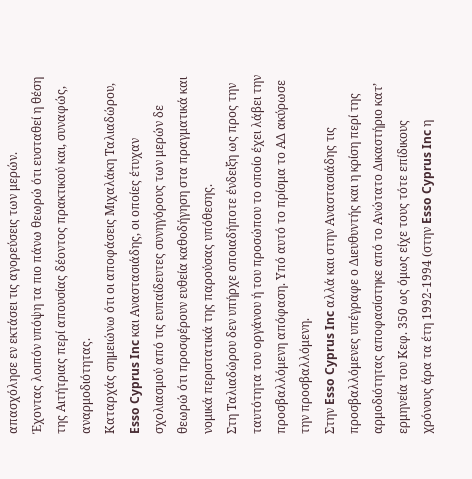απασχόλησε εν εκτάσει τις αγορεύσεις των μερών.
Έχοντας λοιπόν υπόψη τα πιο πάνω θεωρώ ότι ευσταθεί η θέση της Αιτήτριας περί απουσίας δέοντος πρακτικού και, συναφώς, αναρμοδιότητας.
Καταρχάς σημειώνω ότι οι αποφάσεις Mιχαλάκη Tαλιαδώρου, Esso Cyprus Inc και Αναστασιάδης, οι οποίες έτυχαν σχολιασμού από τις ευπαίδευτες συνηγόρους των μερών δε θεωρώ ότι προσφέρουν ευθεία καθοδήγηση στα πραγματικά και νομικά περιστατικά της παρούσας υπόθεσης.
Στη Ταλιαδώρου δεν υπήρχε οποιαδήποτε ένδειξη ως προς την ταυτότητα του οργάνου ή του προσώπου το οποίο έχει λάβει την προσβαλλόμενη απόφαση. Υπό αυτό το πρίσμα το ΑΔ ακύρωσε την προσβαλλόμενη.
Στην Esso Cyprus Inc αλλά και στην Αναστασιάδης τις προσβαλλόμενες υπέγραφε ο Διευθυντής και η κρίση περί της αρμοδιότητας αποφασίστηκε από το Ανώτατο Δικαστήριο κατ’ ερμηνεία του Κεφ. 350 ως όμως είχε τους τότε επίδικους χρόνους άρα τα έτη 1992-1994 (στην Esso Cyprus Inc η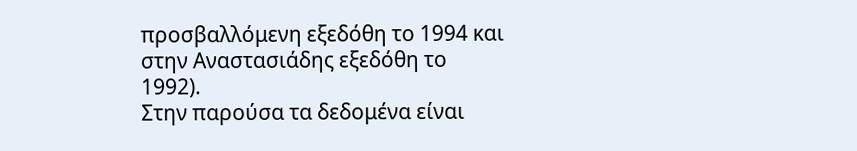προσβαλλόμενη εξεδόθη το 1994 και στην Αναστασιάδης εξεδόθη το 1992).
Στην παρούσα τα δεδομένα είναι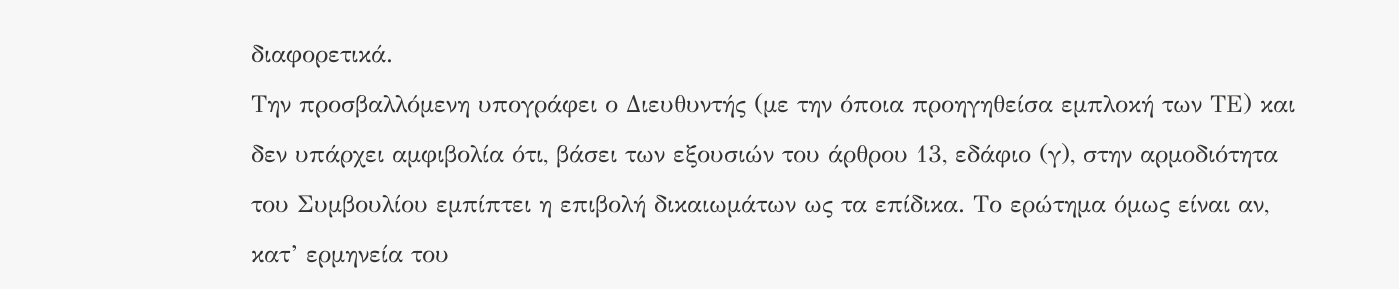διαφορετικά.
Την προσβαλλόμενη υπογράφει ο Διευθυντής (με την όποια προηγηθείσα εμπλοκή των ΤΕ) και δεν υπάρχει αμφιβολία ότι, βάσει των εξουσιών του άρθρου 13, εδάφιο (γ), στην αρμοδιότητα του Συμβουλίου εμπίπτει η επιβολή δικαιωμάτων ως τα επίδικα. Το ερώτημα όμως είναι αν, κατ’ ερμηνεία του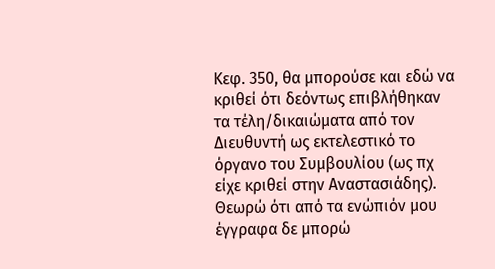Κεφ. 350, θα μπορούσε και εδώ να κριθεί ότι δεόντως επιβλήθηκαν τα τέλη/δικαιώματα από τον Διευθυντή ως εκτελεστικό το όργανο του Συμβουλίου (ως πχ είχε κριθεί στην Αναστασιάδης).
Θεωρώ ότι από τα ενώπιόν μου έγγραφα δε μπορώ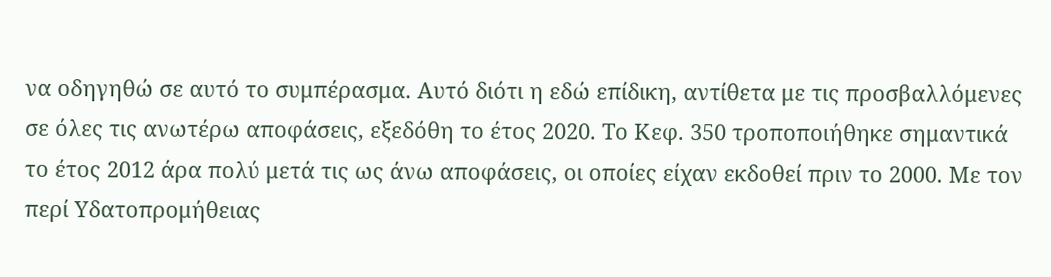να οδηγηθώ σε αυτό το συμπέρασμα. Αυτό διότι η εδώ επίδικη, αντίθετα με τις προσβαλλόμενες σε όλες τις ανωτέρω αποφάσεις, εξεδόθη το έτος 2020. Το Κεφ. 350 τροποποιήθηκε σημαντικά το έτος 2012 άρα πολύ μετά τις ως άνω αποφάσεις, οι οποίες είχαν εκδοθεί πριν το 2000. Με τον περί Υδατοπρομήθειας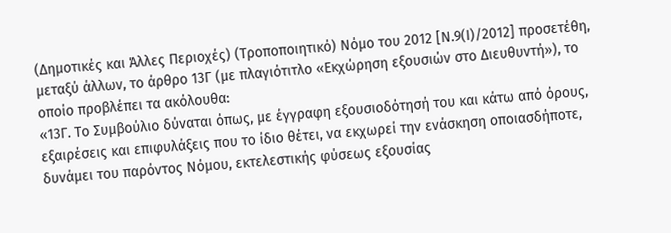(Δημοτικές και Άλλες Περιοχές) (Τροποποιητικό) Νόμο του 2012 [Ν.9(Ι)/2012] προσετέθη, μεταξύ άλλων, το άρθρο 13Γ (με πλαγιότιτλο «Εκχώρηση εξουσιών στο Διευθυντή»), το οποίο προβλέπει τα ακόλουθα:
«13Γ. Το Συμβούλιο δύναται όπως, με έγγραφη εξουσιοδότησή του και κάτω από όρους, εξαιρέσεις και επιφυλάξεις που το ίδιο θέτει, να εκχωρεί την ενάσκηση οποιασδήποτε, δυνάμει του παρόντος Νόμου, εκτελεστικής φύσεως εξουσίας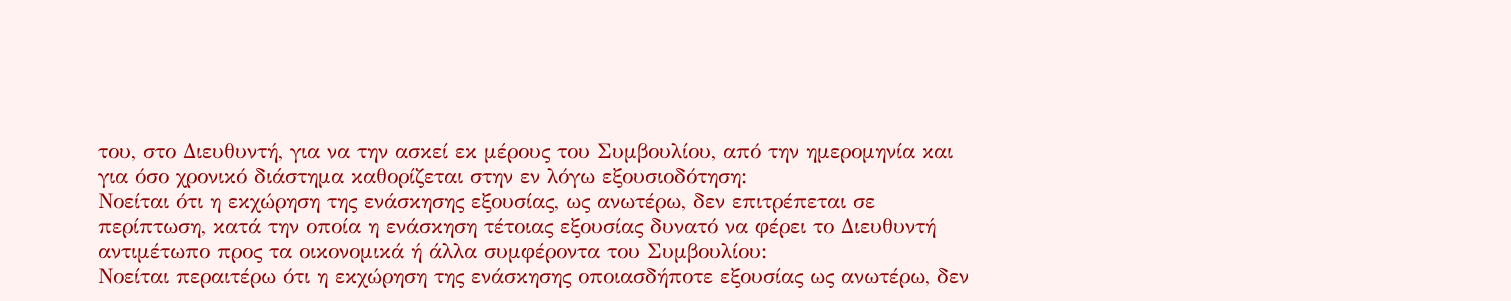του, στο Διευθυντή, για να την ασκεί εκ μέρους του Συμβουλίου, από την ημερομηνία και για όσο χρονικό διάστημα καθορίζεται στην εν λόγω εξουσιοδότηση:
Νοείται ότι η εκχώρηση της ενάσκησης εξουσίας, ως ανωτέρω, δεν επιτρέπεται σε περίπτωση, κατά την οποία η ενάσκηση τέτοιας εξουσίας δυνατό να φέρει το Διευθυντή αντιμέτωπο προς τα οικονομικά ή άλλα συμφέροντα του Συμβουλίου:
Νοείται περαιτέρω ότι η εκχώρηση της ενάσκησης οποιασδήποτε εξουσίας ως ανωτέρω, δεν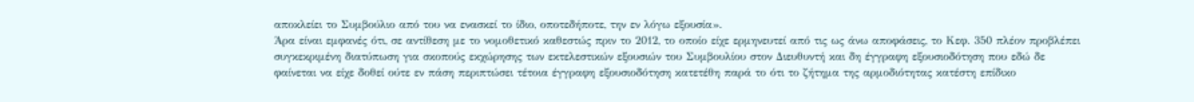αποκλείει το Συμβούλιο από του να ενασκεί το ίδιο, οποτεδήποτε, την εν λόγω εξουσία».
Άρα είναι εμφανές ότι, σε αντίθεση με το νομοθετικό καθεστώς πριν το 2012, το οποίο είχε ερμηνευτεί από τις ως άνω αποφάσεις, το Κεφ. 350 πλέον προβλέπει συγκεκριμένη διατύπωση για σκοπούς εκχώρησης των εκτελεστικών εξουσιών του Συμβουλίου στον Διευθυντή και δη έγγραφη εξουσιοδότηση που εδώ δε φαίνεται να είχε δοθεί ούτε εν πάση περιπτώσει τέτοια έγγραφη εξουσιοδότηση κατετέθη παρά το ότι το ζήτημα της αρμοδιότητας κατέστη επίδικο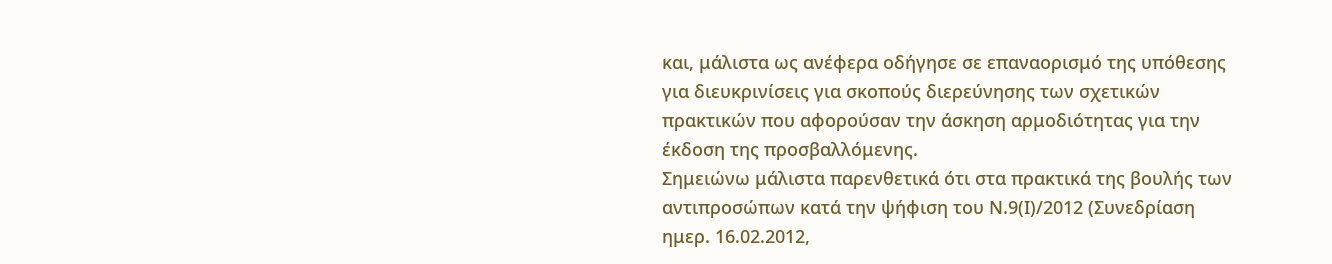και, μάλιστα ως ανέφερα οδήγησε σε επαναορισμό της υπόθεσης για διευκρινίσεις για σκοπούς διερεύνησης των σχετικών πρακτικών που αφορούσαν την άσκηση αρμοδιότητας για την έκδοση της προσβαλλόμενης.
Σημειώνω μάλιστα παρενθετικά ότι στα πρακτικά της βουλής των αντιπροσώπων κατά την ψήφιση του Ν.9(Ι)/2012 (Συνεδρίαση ημερ. 16.02.2012,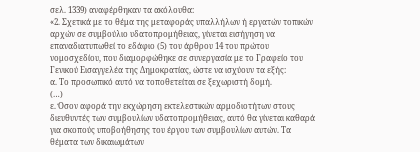σελ. 1339) αναφέρθηκαν τα ακόλουθα:
«2. Σχετικά με το θέμα της μεταφοράς υπαλλήλων ή εργατών τοπικών αρχών σε συμβούλιο υδατοπρομήθειας, γίνεται εισήγηση να επαναδιατυπωθεί το εδάφιο (5) του άρθρου 14 του πρώτου νομοσχεδίου, που διαμορφώθηκε σε συνεργασία με το Γραφείο του Γενικού Εισαγγελέα της Δημοκρατίας, ώστε να ισχύουν τα εξής:
α. Το προσωπικό αυτό να τοποθετείται σε ξεχωριστή δομή.
(…)
ε. Όσον αφορά την εκχώρηση εκτελεστικών αρμοδιοτήτων στους διευθυντές των συμβουλίων υδατοπρομήθειας, αυτό θα γίνεται καθαρά για σκοπούς υποβοήθησης του έργου των συμβουλίων αυτών. Τα θέματα των δικαιωμάτων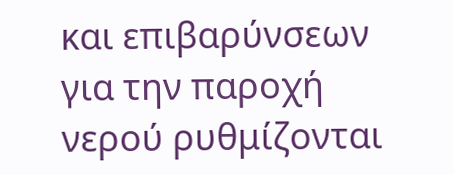και επιβαρύνσεων για την παροχή νερού ρυθμίζονται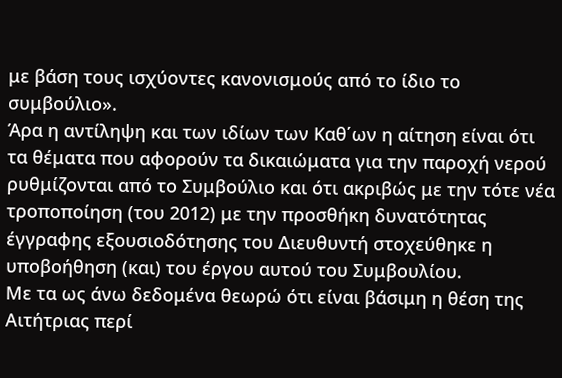με βάση τους ισχύοντες κανονισμούς από το ίδιο το συμβούλιο».
Άρα η αντίληψη και των ιδίων των Καθ΄ων η αίτηση είναι ότι τα θέματα που αφορούν τα δικαιώματα για την παροχή νερού ρυθμίζονται από το Συμβούλιο και ότι ακριβώς με την τότε νέα τροποποίηση (του 2012) με την προσθήκη δυνατότητας έγγραφης εξουσιοδότησης του Διευθυντή στοχεύθηκε η υποβοήθηση (και) του έργου αυτού του Συμβουλίου.
Με τα ως άνω δεδομένα θεωρώ ότι είναι βάσιμη η θέση της Αιτήτριας περί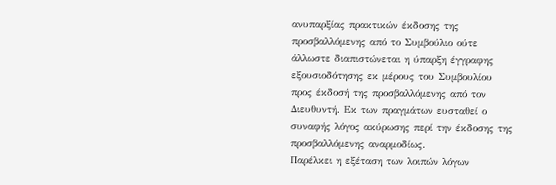ανυπαρξίας πρακτικών έκδοσης της προσβαλλόμενης από το Συμβούλιο ούτε άλλωστε διαπιστώνεται η ύπαρξη έγγραφης εξουσιοδότησης εκ μέρους του Συμβουλίου προς έκδοσή της προσβαλλόμενης από τον Διευθυντή. Εκ των πραγμάτων ευσταθεί ο συναφής λόγος ακύρωσης περί την έκδοσης της προσβαλλόμενης αναρμοδίως.
Παρέλκει η εξέταση των λοιπών λόγων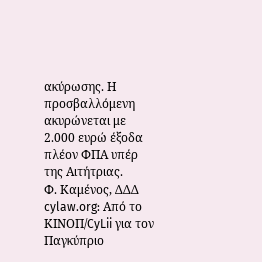ακύρωσης. Η προσβαλλόμενη ακυρώνεται με 2.000 ευρώ έξοδα πλέον ΦΠΑ υπέρ της Αιτήτριας.
Φ. Καμένος, ΔΔΔ
cylaw.org: Από το ΚΙΝOΠ/CyLii για τον Παγκύπριο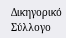Δικηγορικό Σύλλογο